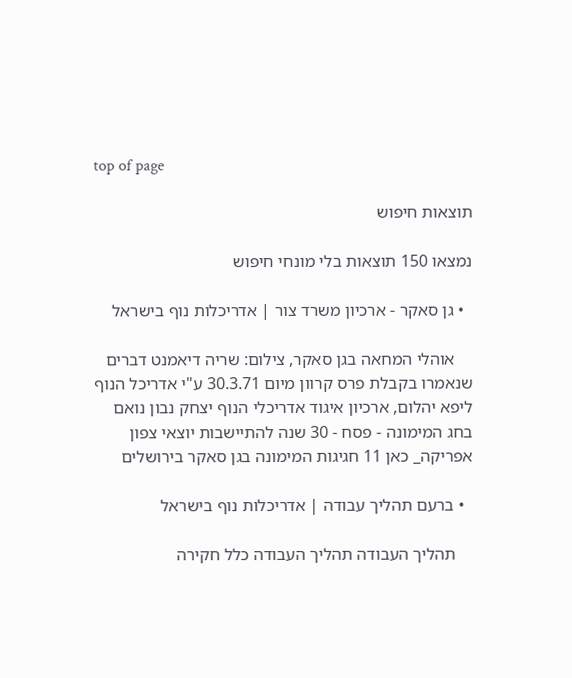top of page

תוצאות חיפוש

נמצאו 150 תוצאות בלי מונחי חיפוש

  • גן סאקר - ארכיון משרד צור | אדריכלות נוף בישראל

    אוהלי המחאה בגן סאקר, צילום: שריה דיאמנט דברים שנאמרו בקבלת פרס קרוון מיום 30.3.71 ע"י אדריכל הנוף ליפא יהלום, ארכיון איגוד אדריכלי הנוף יצחק נבון נואם בחג המימונה - פסח - 30 שנה להתיישבות יוצאי צפון אפריקה_ כאן 11 חגיגות המימונה בגן סאקר בירושלים

  • ברעם תהליך עבודה | אדריכלות נוף בישראל

    תהליך העבודה תהליך העבודה כלל חקירה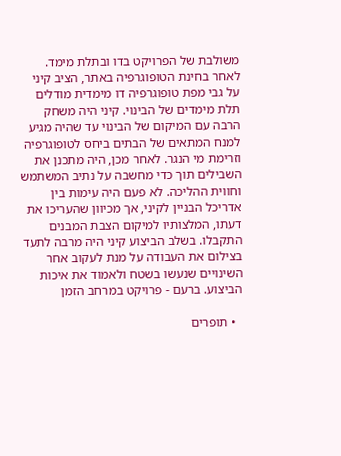משולבת של הפרויקט בדו ובתלת מימד. לאחר בחינת הטופוגרפיה באתר, הציב קיני על גבי מפת טופוגרפיה דו מימדית מודלים תלת מימדים של הבינוי. קיני היה משחק הרבה עם המיקום של הבינוי עד שהיה מגיע למנח המתאים של הבתים ביחס לטופוגרפיה וזרימת מי הנגר. לאחר מכן, היה מתכנן את השבילים תוך כדי מחשבה על נתיב המשתמש וחווית ההליכה. לא פעם היה עימות בין אדריכל הבניין לקיני, אך מכיוון שהעריכו את דעתו, המלצותיו למיקום הצבת המבנים התקבלו. בשלב הביצוע קיני היה מרבה לתעד בצילום את העבודה על מנת לעקוב אחר השינויים שנעשו בשטח ולאמוד את איכות הביצוע. ברעם - פרויקט במרחב הזמן

  • תופרים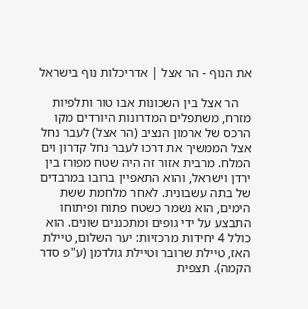את הנוף - הר אצל | אדריכלות נוף בישראל

    הר אצל בין השכונות אבו טור ותלפיות מזרח, משתפלים המדרונות היורדים מקו הרכס של ארמון הנציב (הר אצל) לעבר נחל אצל הממשיך את דרכו לעבר נחל קדרון וים המלח. מרבית אזור זה היה שטח מפורז בין ירדן וישראל, והוא התאפיין ברובו במרבדים של בתה עשבונית. לאחר מלחמת ששת הימים, הוא נשמר כשטח פתוח ופיתוחו התבצע על ידי גופים ומתכננים שונים. הוא כולל 4 יחידות מרכזיות: יער השלום, טיילת האז, טיילת שרובר וטיילת גולדמן (ע"פ סדר הקמה). תצפית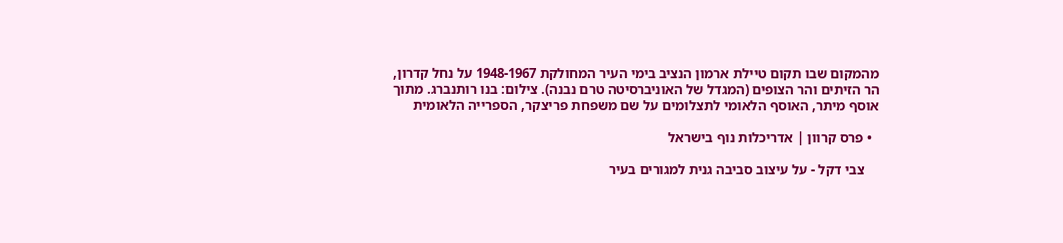מהמקום שבו תקום טיילת ארמון הנציב בימי העיר המחולקת 1948-1967 על נחל קדרון, הר הזיתים והר הצופים (המגדל של האוניברסיטה טרם נבנה). צילום: בנו רותנברג. מתוך אוסף מיתר, האוסף הלאומי לתצלומים על שם משפחת פריצקר, הספרייה הלאומית

  • פרס קרוון | אדריכלות נוף בישראל

    צבי דקל - על עיצוב סביבה גנית למגורים בעיר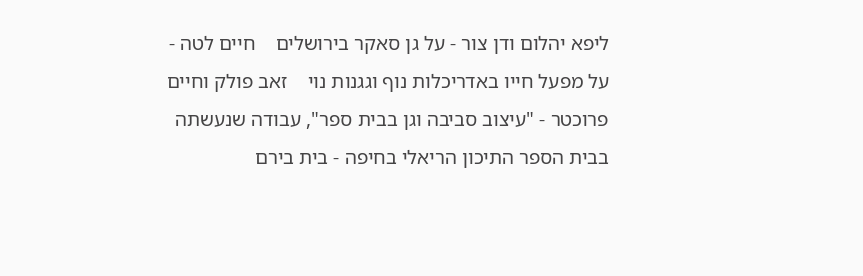ליפא יהלום ודן צור - על גן סאקר בירושלים    חיים לטה - על מפעל חייו באדריכלות נוף וגגנות נוי    זאב פולק וחיים פרוכטר - "עיצוב סביבה וגן בבית ספר", עבודה שנעשתה בבית הספר התיכון הריאלי בחיפה - בית בירם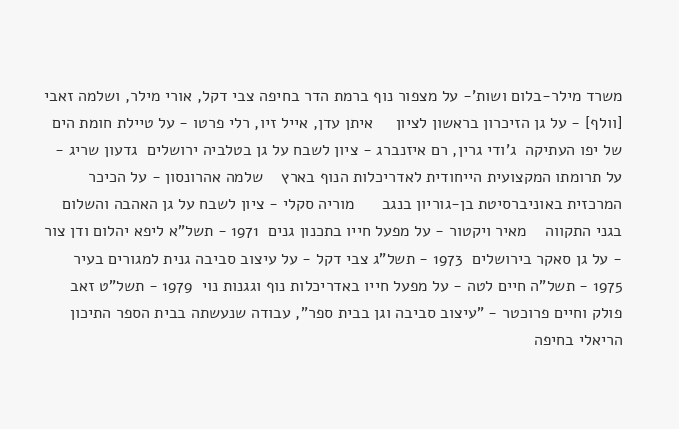משרד מילר-בלום ושות'- על מצפור נוף ברמת הדר בחיפה צבי דקל, אורי מילר, ושלמה זאבי [וולף] - על גן הזיכרון בראשון לציון     איתן עדן, אייל זיו, רלי פרטו - על טיילת חומת הים של יפו העתיקה  ג'ודי גרין, רם איזנברג - ציון לשבח על גן בטלביה ירושלים  גדעון שריג - על תרומתו המקצועית הייחודית לאדריכלות הנוף בארץ    שלמה אהרונסון - על הכיכר המרכזית באוניברסיטת בן-גוריון בנגב      מוריה סקלי - ציון לשבח על גן האהבה והשלום בגני התקווה    מאיר ויקטור - על מפעל חייו בתכנון גנים  1971 - תשל"א ליפא יהלום ודן צור - על גן סאקר בירושלים  1973 - תשל"ג צבי דקל - על עיצוב סביבה גנית למגורים בעיר  1975 - תשל"ה חיים לטה - על מפעל חייו באדריכלות נוף וגגנות נוי  1979 - תשל"ט זאב פולק וחיים פרוכטר - "עיצוב סביבה וגן בבית ספר", עבודה שנעשתה בבית הספר התיכון הריאלי בחיפה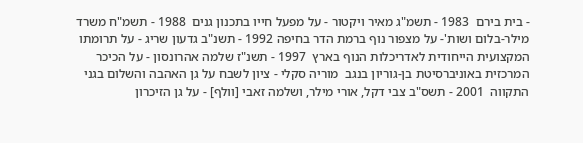- בית בירם  1983 - תשמ"ג מאיר ויקטור - על מפעל חייו בתכנון גנים  1988 - תשמ"ח משרד מילר-בלום ושות'- על מצפור נוף ברמת הדר בחיפה 1992 - תשנ"ב גדעון שריג - על תרומתו המקצועית הייחודית לאדריכלות הנוף בארץ  1997 - תשנ"ז שלמה אהרונסון - על הכיכר המרכזית באוניברסיטת בן-גוריון בנגב  מוריה סקלי - ציון לשבח על גן האהבה והשלום בגני התקווה  2001 - תשס"ב צבי דקל, אורי מילר, ושלמה זאבי [וולף] - על גן הזיכרון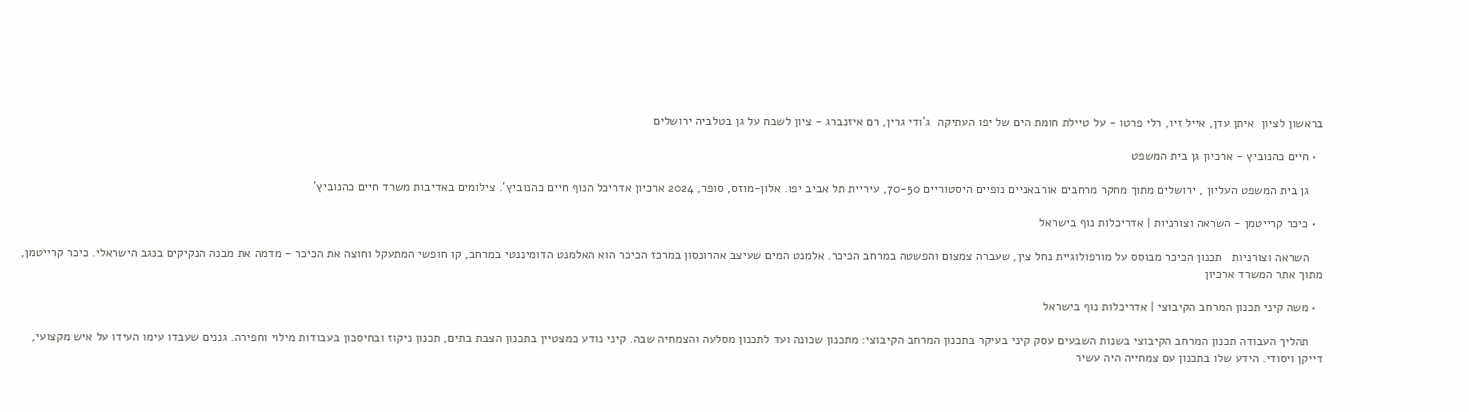בראשון לציון  איתן עדן, אייל זיו, רלי פרטו - על טיילת חומת הים של יפו העתיקה  ג'ודי גרין, רם איזנברג - ציון לשבח על גן בטלביה ירושלים

  • חיים כהנוביץ - ארכיון גן בית המשפט

    גן בית המשפט העליון , ירושלים מתוך מחקר מרחבים אורבאניים נופיים היסטוריים 70-50, עיריית תל אביב יפו. אלון-מוזס, סופר, 2024 ארכיון אדריכל הנוף חיים כהנוביץ'. צילומים באדיבות משרד חיים כהנוביץ'

  • כיכר קרייטמן - השראה וצורניות | אדריכלות נוף בישראל

    השראה וצורניות   תכנון הכיכר מבוסס על מורפולוגיית נחל צין, שעברה צמצום והפשטה במרחב הכיכר. אלמנט המים שעיצב אהרונסון במרכז הכיכר הוא האלמנט הדומיננטי במרחב, קו חופשי המתעקל וחוצה את הכיכר - מדמה את מבנה הנקיקים בנגב הישראלי. כיכר קרייטמן, מתוך אתר המשרד ארכיון

  • משה קיני תכנון המרחב הקיבוצי | אדריכלות נוף בישראל

    תהליך העבודה תכנון המרחב הקיבוצי בשנות השבעים עסק קיני בעיקר בתכנון המרחב הקיבוצי: מתכנון שכונה ועד לתכנון מסלעה והצמחיה שבה. קיני נודע כמצטיין בתכנון הצבת בתים, תכנון ניקוז ובחיסכון בעבודות מילוי וחפירה. גננים שעבדו עימו העידו על איש מקצועי, דייקן ויסודי. הידע שלו בתכנון עם צמחייה היה עשיר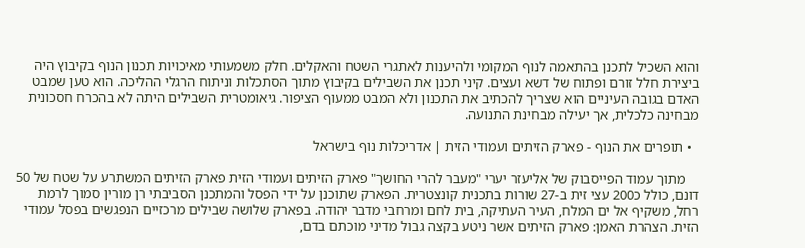והוא השכיל לתכנן בהתאמה לנוף המקומי ולהיענות לאתגרי השטח והאקלים. חלק משמעותי מאיכויות תכנון הנוף בקיבוץ היה ביצירת חלל זורם ופתוח של דשא ועצים. קיני תכנן את השבילים בקיבוץ מתוך הסתכלות וניתוח הרגלי ההליכה. הוא טען שמבט האדם בגובה העיניים הוא שצריך להכתיב את התכנון ולא המבט ממעוף הציפור. גיאומטרית השבילים היתה לא בהכרח חסכונית מבחינה כלכלית, אך יעילה מבחינת התנועה.

  • תופרים את הנוף - פארק הזיתים ועמודי הזית | אדריכלות נוף בישראל

    מתוך עמוד הפייסבוק של אליעזר יערי "מעבר להרי החושך" פארק הזיתים ועמודי הזית פארק הזיתים המשתרע על שטח של 50 דונם, כולל כ200 עצי זית ב-27 שורות בתכנית קונצטרית. הפארק שתוכנן על ידי הפסל והמתכנן הסביבתי רן מורין סמוך לרמת רחל, משקיף אל ים המלח, העיר העתיקה, בית לחם ומרחבי מדבר יהודה. בפארק שלושה שבילים מרכזיים הנפגשים בפסל עמודי הזית. הצהרת האמן: פארק הזיתים אשר ניטע בקצה גבול מדיני מוכתם בדם,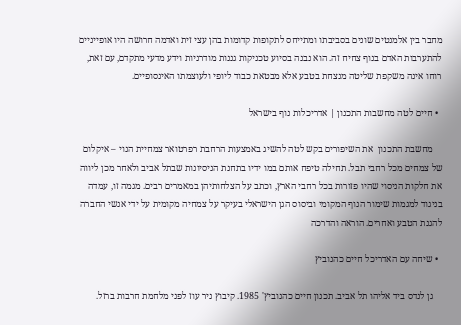מחבר בין אלמנטים שונים בסביבתו ומתייחס לתקופות קדומות בהן עצי זית ואדמה חרושה היו אופייניים להתערבות האדם בנוף צחיח זה. הוא נבנה בסיוע טכניקות גננות מודרניות וידע מדעי מתקדם, עם זאת, רוחו אינה משקפת שליטה מנצחת בטבע אלא מבטאת כבוד ליופי ולעוצמתו האינסופיים.

  • חיים לטה מחשבות התכנון | אדריכלות נוף בישראל

    מחשבת התכנון  את השיפורים בקש לטה להשיג באמצעות הרחבת רפרטואר צמחיית הנוי – איקלום של צמחים מכל רחבי תבל. תחילה טיפח אותם במו ידיו בתחנת הניסיונות שבתל אביב ולאחר מכן ליווה את חלקות הניסוי שהיו פזורות בכל רחבי הארץ, וכתב על הצלחותיהן במאמרים רבים. מגמה זו, עמדה בניגוד למגמות שימור הנוף המקומי וביסוס הגן הישראלי בעיקר על צמחיה מקומית על ידי אנשי החברה להגנת הטבע ואחרים. הוראה והדרכה

  • שיחה עם האדריכל חיים כהנוביץ

    גן לנדס ביד אליהו תל אביב. תכנון חיים כהנוביץ' 1985. קיבוץ ניר עוז לפני מלחמת חרבות ברזל.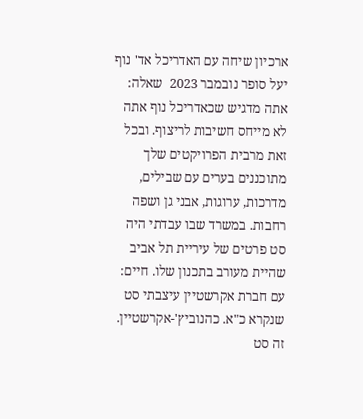ארכיון שיחה עם האדריכל אד' נוף יעל סופר נובמבר 2023  שאלה: אתה מדגיש שכאדריכל נוף אתה לא מייחס חשיבות לריצוף. ובכל זאת מרבית הפרויקטים שלך מתוכננים בערים עם שבילים, מדרכות, ערוגות, אבני גן ושפה רחבות. במשרד שבו עבדתי היה סט פרטים של עיריית תל אביב שהיית מעורב בתכנון שלו. חיים: עם חברת אקרשטיין עיצבתי סט שנקרא כ"א. כהנוביץ'-אקרשטיין. זה סט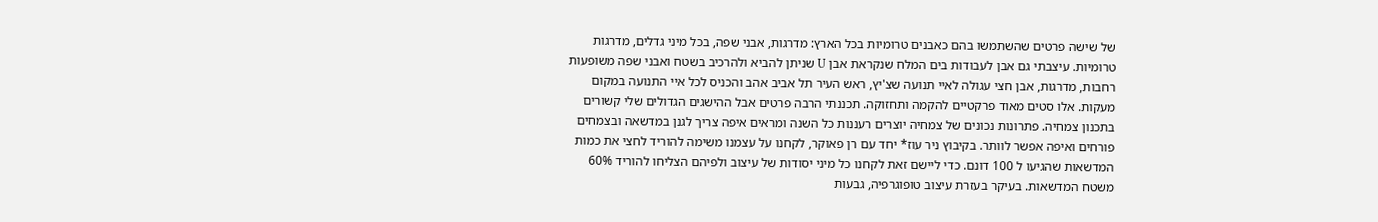של שישה פרטים שהשתמשו בהם כאבנים טרומיות בכל הארץ: מדרגות, אבני שפה, בכל מיני גדלים, מדרגות טרומיות. עיצבתי גם אבן לעבודות בים המלח שנקראת אבן U שניתן להביא ולהרכיב בשטח ואבני שפה משופעות רחבות, מדרגות, אבן חצי עגולה לאיי תנועה שצ'יץ, ראש העיר תל אביב אהב והכניס לכל איי התנועה במקום מעקות. אלו סטים מאוד פרקטיים להקמה ותחזוקה. תכננתי הרבה פרטים אבל ההישגים הגדולים שלי קשורים בתכנון צמחיה. פתרונות נכונים של צמחיה יוצרים רעננות כל השנה ומראים איפה צריך לגנן במדשאה ובצמחים פורחים ואיפה אפשר לוותר. בקיבוץ ניר עוז* יחד עם רן פאוקר, לקחנו על עצמנו משימה להוריד לחצי את כמות המדשאות שהגיעו ל 100 דונם. כדי ליישם זאת לקחנו כל מיני יסודות של עיצוב ולפיהם הצליחו להוריד 60% משטח המדשאות. בעיקר בעזרת עיצוב טופוגרפיה, גבעות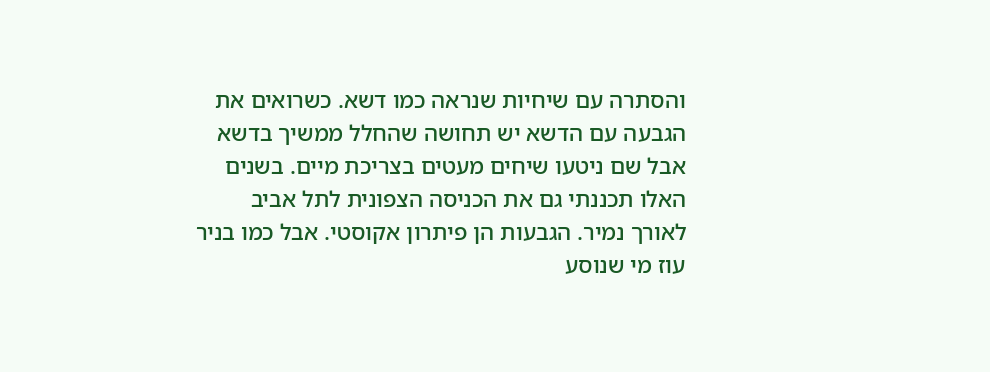והסתרה עם שיחיות שנראה כמו דשא. כשרואים את הגבעה עם הדשא יש תחושה שהחלל ממשיך בדשא אבל שם ניטעו שיחים מעטים בצריכת מיים. בשנים האלו תכננתי גם את הכניסה הצפונית לתל אביב לאורך נמיר. הגבעות הן פיתרון אקוסטי. אבל כמו בניר עוז מי שנוסע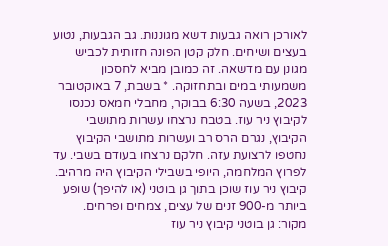לאורכן רואה גבעות דשא מגוננות. גב הגבעות, נטוע בעצים ושיחים. חלק קטן הפונה חזותית לכביש מגונן עם מדשאה. זה כמובן מביא לחסכון משמעותי במים ובתחזוקה. * בשבת, 7 באוקטובר 2023, בשעה 6:30 בבוקר, מחבלי חמאס נכנסו לקיבוץ ניר עוז. בטבח נרצחו עשרות מתושבי הקיבוץ, נגרם הרס רב ועשרות מתושבי הקיבוץ נחטפו לרצועת עזה. חלקם נרצחו בעודם בשבי. עד לפרוץ המלחמה, היופי בשבילי הקיבוץ היה מרהיב. קיבוץ ניר עוז שוכן בתוך גן בוטני (או להיפך) שופע ביותר מ-900 זנים של עצים, צמחים ופרחים. מקור: גן בוטני קיבוץ ניר עוז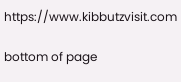https://www.kibbutzvisit.com

bottom of page